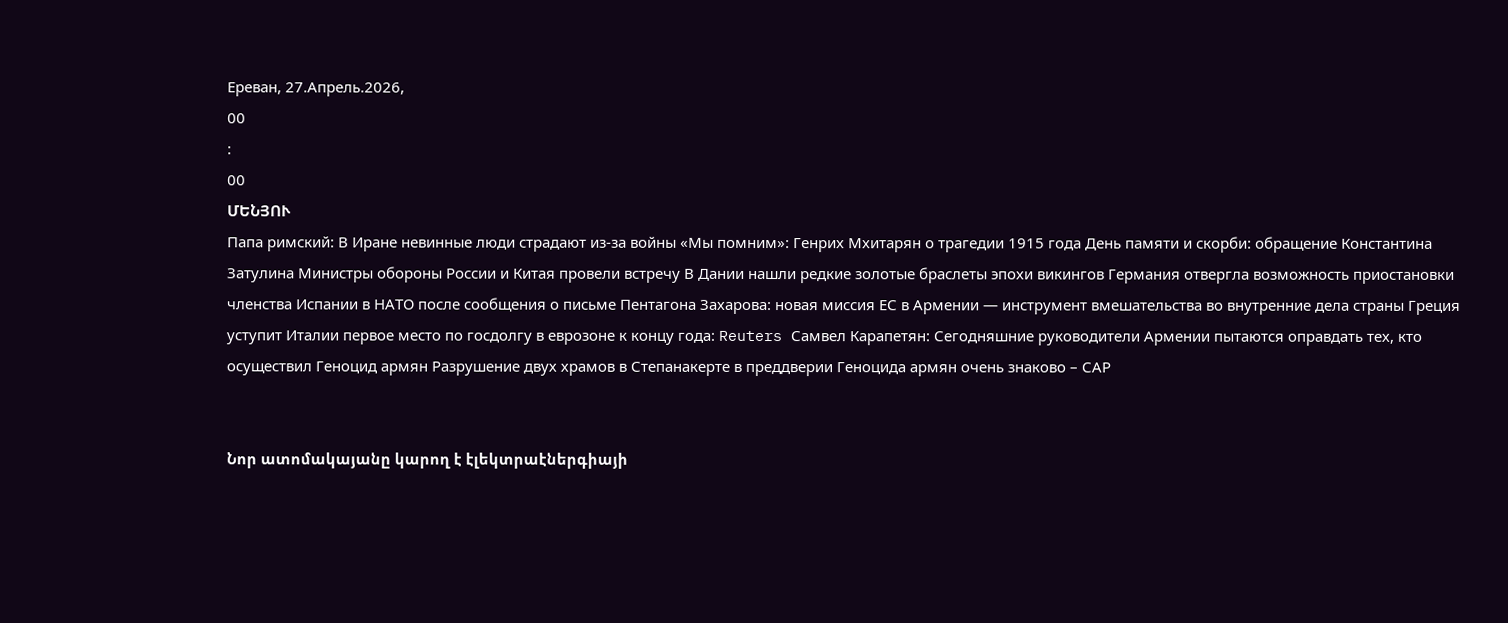Ереван, 27.Апрель.2026,
00
:
00
ՄԵՆՅՈՒ
Папа римский: В Иране невинные люди страдают из-за войны «Мы помним»: Генрих Мхитарян о трагедии 1915 года День памяти и скорби: обращение Константина Затулина Министры обороны России и Китая провели встречу В Дании нашли редкие золотые браслеты эпохи викингов Германия отвергла возможность приостановки членства Испании в НАТО после сообщения о письме Пентагона Захарова: новая миссия ЕС в Армении — инструмент вмешательства во внутренние дела страны Греция уступит Италии первое место по госдолгу в еврозоне к концу года: Reuters Самвел Карапетян: Сегодняшние руководители Армении пытаются оправдать тех, кто осуществил Геноцид армян Разрушение двух храмов в Степанакерте в преддверии Геноцида армян очень знаково – САР


Նոր ատոմակայանը կարող է էլեկտրաէներգիայի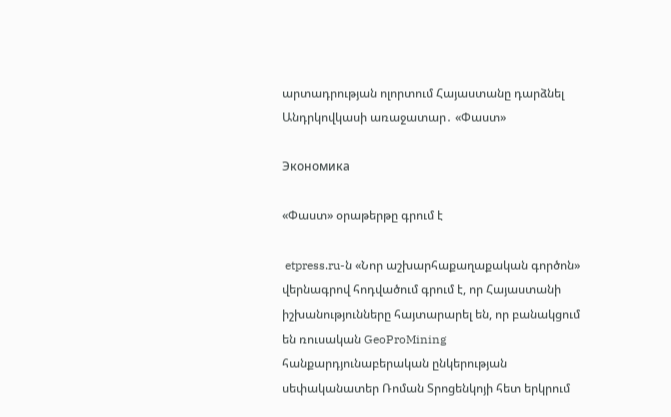արտադրության ոլորտում Հայաստանը դարձնել Անդրկովկասի առաջատար․ «Փաստ»

Экономика

«Փաստ» օրաթերթը գրում է

 etpress.ru-ն «Նոր աշխարհաքաղաքական գործոն» վերնագրով հոդվածում գրում է, որ Հայաստանի իշխանությունները հայտարարել են, որ բանակցում են ռուսական GeoProMining հանքարդյունաբերական ընկերության սեփականատեր Ռոման Տրոցենկոյի հետ երկրում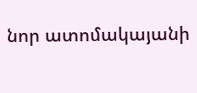նոր ատոմակայանի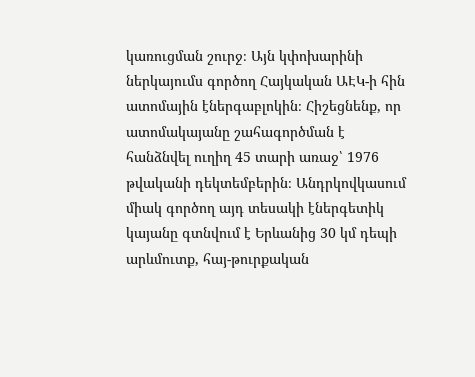կառուցման շուրջ։ Այն կփոխարինի ներկայումս գործող Հայկական ԱԷԿ-ի հին ատոմային էներգաբլոկին։ Հիշեցնենք, որ ատոմակայանը շահագործման է հանձնվել ուղիղ 45 տարի առաջ՝ 1976 թվականի դեկտեմբերին։ Անդրկովկասում միակ գործող այդ տեսակի էներգետիկ կայանը գտնվում է Երևանից 30 կմ դեպի արևմուտք, հայ-թուրքական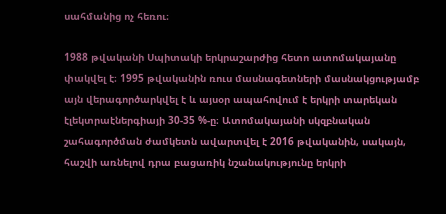սահմանից ոչ հեռու։

1988 թվականի Սպիտակի երկրաշարժից հետո ատոմակայանը փակվել է։ 1995 թվականին ռուս մասնագետների մասնակցությամբ այն վերագործարկվել է և այսօր ապահովում է երկրի տարեկան էլեկտրաէներգիայի 30-35 %-ը։ Ատոմակայանի սկզբնական շահագործման ժամկետն ավարտվել է 2016 թվականին, սակայն, հաշվի առնելով դրա բացառիկ նշանակությունը երկրի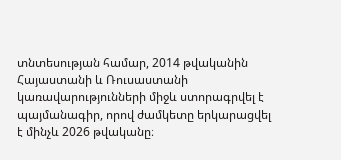տնտեսության համար, 2014 թվականին Հայաստանի և Ռուսաստանի կառավարությունների միջև ստորագրվել է պայմանագիր, որով ժամկետը երկարացվել է մինչև 2026 թվականը։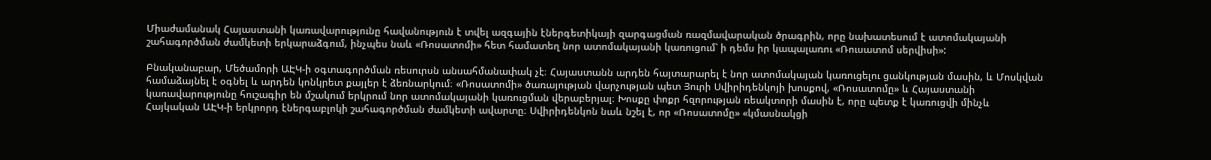Միաժամանակ Հայաստանի կառավարությունը հավանություն է տվել ազգային էներգետիկայի զարգացման ռազմավարական ծրագրին, որը նախատեսում է ատոմակայանի շահագործման ժամկետի երկարաձգում, ինչպես նաև «Ռոսատոմի» հետ համատեղ նոր ատոմակայանի կառուցում՝ ի դեմս իր կապալառու «Ռուսատոմ սերվիսի»:

Բնականաբար, Մեծամորի ԱԷԿ-ի օգտագործման ռեսուրսն անսահմանափակ չէ։ Հայաստանն արդեն հայտարարել է նոր ատոմակայան կառուցելու ցանկության մասին, և Մոսկվան համաձայնել է օգնել և արդեն կոնկրետ քայլեր է ձեռնարկում։ «Ռոսատոմի» ծառայության վարչության պետ Յուրի Սվիրիդենկոյի խոսքով, «Ռոսատոմը» և Հայաստանի կառավարությունը հուշագիր են մշակում երկրում նոր ատոմակայանի կառուցման վերաբերյալ։ Խոսքը փոքր հզորության ռեակտորի մասին է, որը պետք է կառուցվի մինչև Հայկական ԱԷԿ-ի երկրորդ էներգաբլոկի շահագործման ժամկետի ավարտը։ Սվիրիդենկոն նաև նշել է, որ «Ռոսատոմը» «կմասնակցի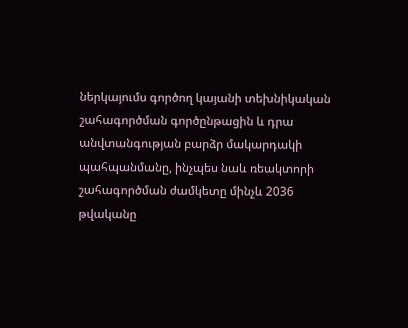ներկայումս գործող կայանի տեխնիկական շահագործման գործընթացին և դրա անվտանգության բարձր մակարդակի պահպանմանը, ինչպես նաև ռեակտորի շահագործման ժամկետը մինչև 2036 թվականը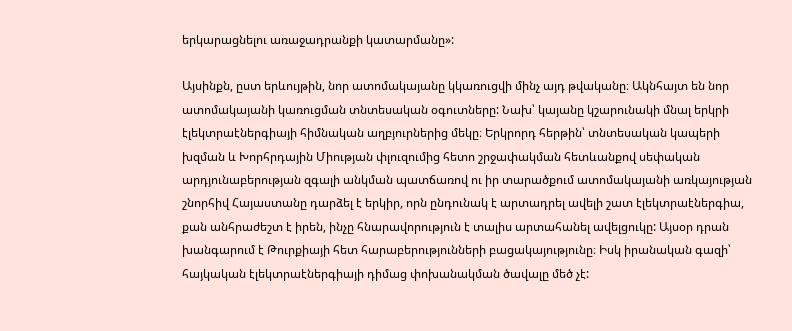երկարացնելու առաջադրանքի կատարմանը»:

Այսինքն, ըստ երևույթին, նոր ատոմակայանը կկառուցվի մինչ այդ թվականը։ Ակնհայտ են նոր ատոմակայանի կառուցման տնտեսական օգուտները: Նախ՝ կայանը կշարունակի մնալ երկրի էլեկտրաէներգիայի հիմնական աղբյուրներից մեկը։ Երկրորդ հերթին՝ տնտեսական կապերի խզման և Խորհրդային Միության փլուզումից հետո շրջափակման հետևանքով սեփական արդյունաբերության զգալի անկման պատճառով ու իր տարածքում ատոմակայանի առկայության շնորհիվ Հայաստանը դարձել է երկիր, որն ընդունակ է արտադրել ավելի շատ էլեկտրաէներգիա, քան անհրաժեշտ է իրեն, ինչը հնարավորություն է տալիս արտահանել ավելցուկը: Այսօր դրան խանգարում է Թուրքիայի հետ հարաբերությունների բացակայությունը։ Իսկ իրանական գազի՝ հայկական էլեկտրաէներգիայի դիմաց փոխանակման ծավալը մեծ չէ: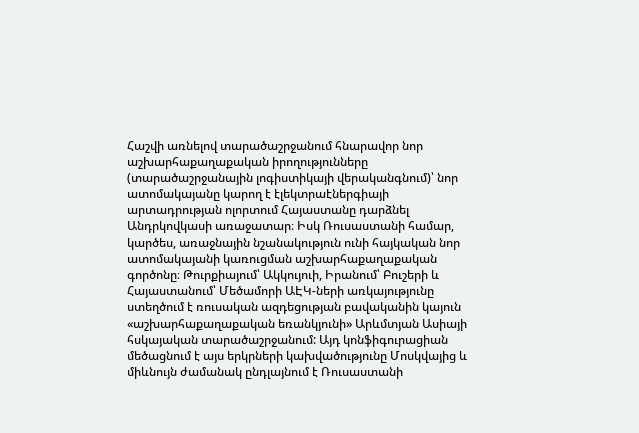Հաշվի առնելով տարածաշրջանում հնարավոր նոր աշխարհաքաղաքական իրողությունները (տարածաշրջանային լոգիստիկայի վերականգնում)՝ նոր ատոմակայանը կարող է էլեկտրաէներգիայի արտադրության ոլորտում Հայաստանը դարձնել Անդրկովկասի առաջատար։ Իսկ Ռուսաստանի համար, կարծես, առաջնային նշանակություն ունի հայկական նոր ատոմակայանի կառուցման աշխարհաքաղաքական գործոնը։ Թուրքիայում՝ Ակկույուի, Իրանում՝ Բուշերի և Հայաստանում՝ Մեծամորի ԱԷԿ-ների առկայությունը ստեղծում է ռուսական ազդեցության բավականին կայուն «աշխարհաքաղաքական եռանկյունի» Արևմտյան Ասիայի հսկայական տարածաշրջանում: Այդ կոնֆիգուրացիան մեծացնում է այս երկրների կախվածությունը Մոսկվայից և միևնույն ժամանակ ընդլայնում է Ռուսաստանի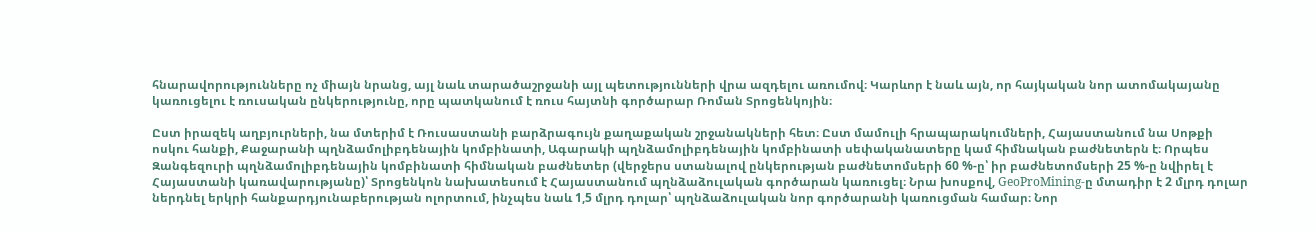հնարավորությունները ոչ միայն նրանց, այլ նաև տարածաշրջանի այլ պետությունների վրա ազդելու առումով։ Կարևոր է նաև այն, որ հայկական նոր ատոմակայանը կառուցելու է ռուսական ընկերությունը, որը պատկանում է ռուս հայտնի գործարար Ռոման Տրոցենկոյին։

Ըստ իրազեկ աղբյուրների, նա մտերիմ է Ռուսաստանի բարձրագույն քաղաքական շրջանակների հետ։ Ըստ մամուլի հրապարակումների, Հայաստանում նա Սոթքի ոսկու հանքի, Քաջարանի պղնձամոլիբդենային կոմբինատի, Ագարակի պղնձամոլիբդենային կոմբինատի սեփականատերը կամ հիմնական բաժնետերն է։ Որպես Զանգեզուրի պղնձամոլիբդենային կոմբինատի հիմնական բաժնետեր (վերջերս ստանալով ընկերության բաժնետոմսերի 60 %-ը՝ իր բաժնետոմսերի 25 %-ը նվիրել է Հայաստանի կառավարությանը)՝ Տրոցենկոն նախատեսում է Հայաստանում պղնձաձուլական գործարան կառուցել։ Նրա խոսքով, GeoProMining-ը մտադիր է 2 մլրդ դոլար ներդնել երկրի հանքարդյունաբերության ոլորտում, ինչպես նաև 1,5 մլրդ դոլար՝ պղնձաձուլական նոր գործարանի կառուցման համար։ Նոր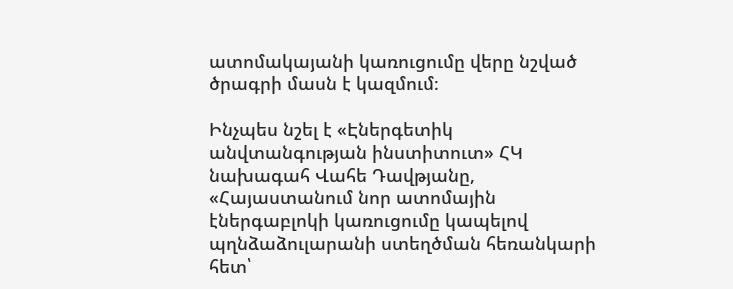ատոմակայանի կառուցումը վերը նշված ծրագրի մասն է կազմում։

Ինչպես նշել է «Էներգետիկ անվտանգության ինստիտուտ» ՀԿ նախագահ Վահե Դավթյանը, «Հայաստանում նոր ատոմային էներգաբլոկի կառուցումը կապելով պղնձաձուլարանի ստեղծման հեռանկարի հետ՝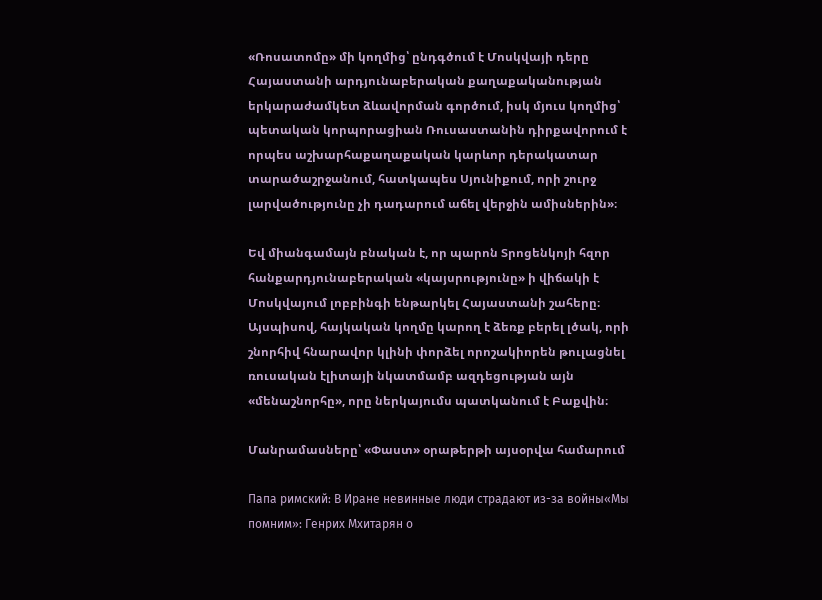«Ռոսատոմը» մի կողմից՝ ընդգծում է Մոսկվայի դերը Հայաստանի արդյունաբերական քաղաքականության երկարաժամկետ ձևավորման գործում, իսկ մյուս կողմից՝ պետական կորպորացիան Ռուսաստանին դիրքավորում է որպես աշխարհաքաղաքական կարևոր դերակատար տարածաշրջանում, հատկապես Սյունիքում, որի շուրջ լարվածությունը չի դադարում աճել վերջին ամիսներին»։

Եվ միանգամայն բնական է, որ պարոն Տրոցենկոյի հզոր հանքարդյունաբերական «կայսրությունը» ի վիճակի է Մոսկվայում լոբբինգի ենթարկել Հայաստանի շահերը։ Այսպիսով, հայկական կողմը կարող է ձեռք բերել լծակ, որի շնորհիվ հնարավոր կլինի փորձել որոշակիորեն թուլացնել ռուսական էլիտայի նկատմամբ ազդեցության այն «մենաշնորհը», որը ներկայումս պատկանում է Բաքվին։

Մանրամասները՝ «Փաստ» օրաթերթի այսօրվա համարում

Папа римский: В Иране невинные люди страдают из-за войны«Мы помним»: Генрих Мхитарян о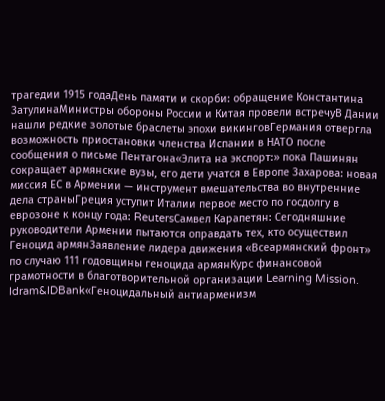трагедии 1915 годаДень памяти и скорби: обращение Константина ЗатулинаМинистры обороны России и Китая провели встречуВ Дании нашли редкие золотые браслеты эпохи викинговГермания отвергла возможность приостановки членства Испании в НАТО после сообщения о письме Пентагона«Элита на экспорт:» пока Пашинян сокращает армянские вузы, его дети учатся в Европе Захарова: новая миссия ЕС в Армении — инструмент вмешательства во внутренние дела страныГреция уступит Италии первое место по госдолгу в еврозоне к концу года: ReutersСамвел Карапетян: Сегодняшние руководители Армении пытаются оправдать тех, кто осуществил Геноцид армянЗаявление лидера движения «Всеармянский фронт» по случаю 111 годовщины геноцида армянКурс финансовой грамотности в благотворительной организации Learning Mission. Idram&IDBank«Геноцидальный антиарменизм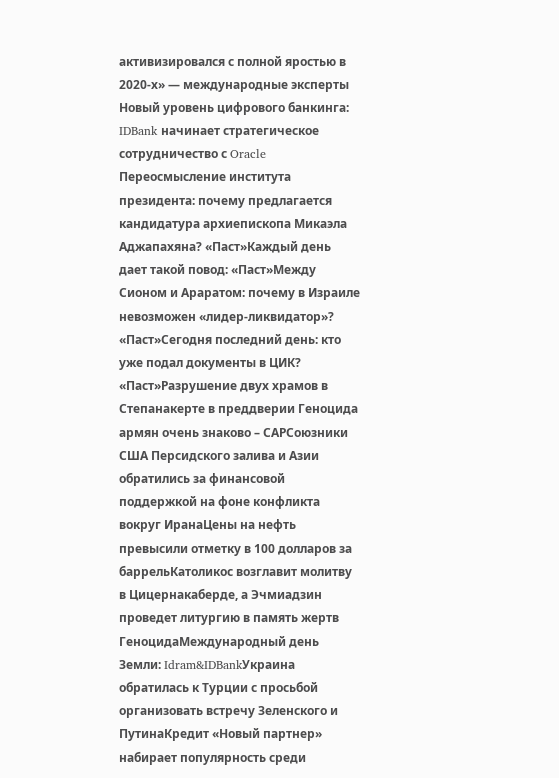активизировался с полной яростью в 2020-х» — международные эксперты Новый уровень цифрового банкинга: IDBank начинает стратегическое сотрудничество с Oracle Переосмысление института президента: почему предлагается кандидатура архиепископа Микаэла Аджапахяна? «Паст»Каждый день дает такой повод: «Паст»Между Сионом и Араратом: почему в Израиле невозможен «лидер-ликвидатор»? «Паст»Сегодня последний день: кто уже подал документы в ЦИК? «Паст»Разрушение двух храмов в Степанакерте в преддверии Геноцида армян очень знаково – САРСоюзники США Персидского залива и Азии обратились за финансовой поддержкой на фоне конфликта вокруг ИранаЦены на нефть превысили отметку в 100 долларов за баррельКатоликос возглавит молитву в Цицернакаберде, а Эчмиадзин проведет литургию в память жертв ГеноцидаМеждународный день Земли: Idram&IDBankУкраина обратилась к Турции с просьбой организовать встречу Зеленского и ПутинаКредит «Новый партнер» набирает популярность среди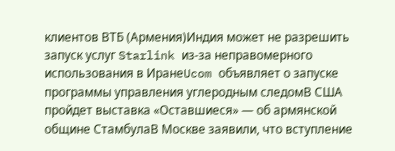клиентов ВТБ (Армения)Индия может не разрешить запуск услуг Starlink из-за неправомерного использования в ИранеUcom объявляет о запуске программы управления углеродным следомВ США пройдет выставка «Оставшиеся» — об армянской общине СтамбулаВ Москве заявили, что вступление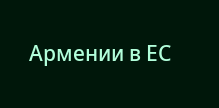Армении в ЕС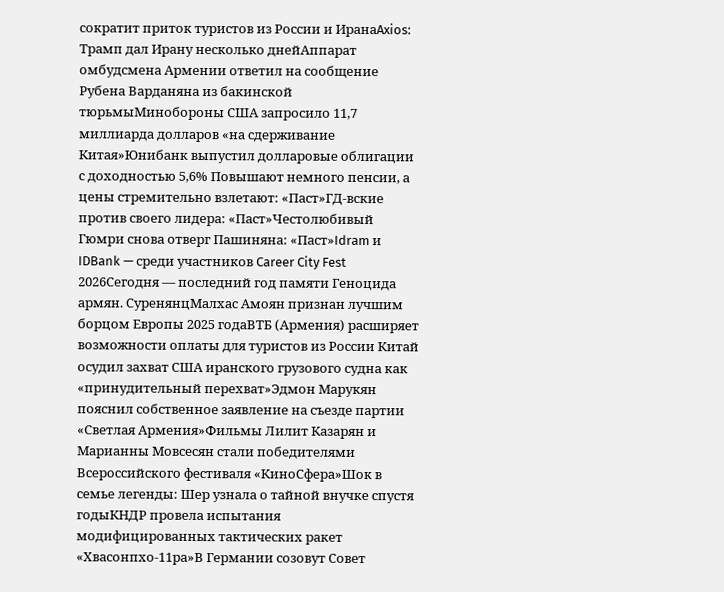сократит приток туристов из России и ИранаAxios: Трамп дал Ирану несколько днейАппарат омбудсмена Армении ответил на сообщение Рубена Варданяна из бакинской тюрьмыМинобороны США запросило 11,7 миллиарда долларов «на сдерживание Китая»Юнибанк выпустил долларовые облигации с доходностью 5,6% Повышают немного пенсии, а цены стремительно взлетают: «Паст»ГД-вские против своего лидера: «Паст»Честолюбивый Гюмри снова отверг Пашиняна: «Паст»Idram и IDBank — среди участников Career City Fest 2026Сегодня — последний год памяти Геноцида армян. СуренянцМалхас Амоян признан лучшим борцом Европы 2025 годаВТБ (Армения) расширяет возможности оплаты для туристов из России Китай осудил захват США иранского грузового судна как «принудительный перехват»Эдмон Марукян пояснил собственное заявление на съезде партии «Светлая Армения»Фильмы Лилит Казарян и Марианны Мовсесян стали победителями Всероссийского фестиваля «КиноСфера»Шок в семье легенды: Шер узнала о тайной внучке спустя годыКНДР провела испытания модифицированных тактических ракет «Хвасонпхо-11ра»В Германии созовут Совет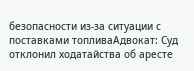безопасности из-за ситуации с поставками топливаАдвокат: Суд отклонил ходатайства об аресте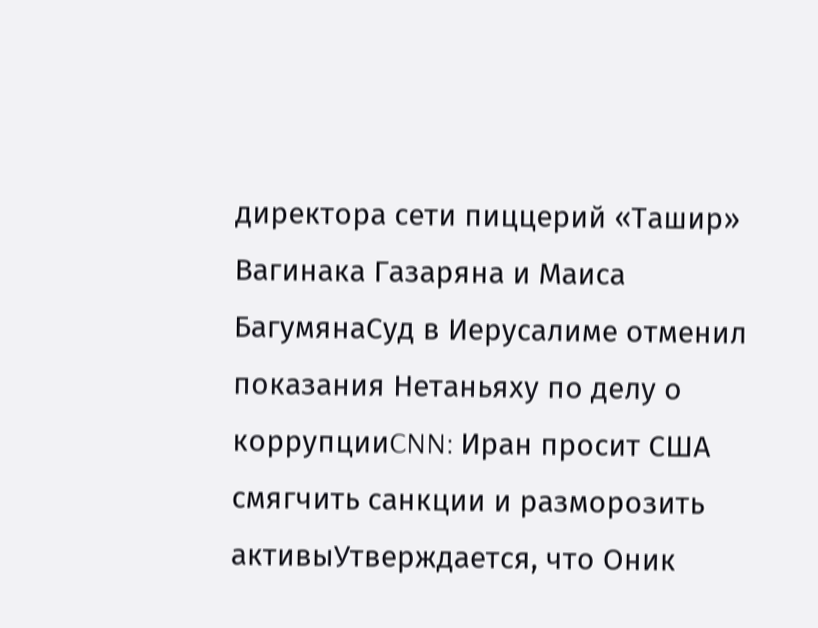директора сети пиццерий «Ташир» Вагинака Газаряна и Маиса БагумянаСуд в Иерусалиме отменил показания Нетаньяху по делу о коррупцииCNN: Иран просит США смягчить санкции и разморозить активыУтверждается, что Оник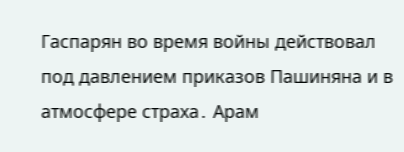Гаспарян во время войны действовал под давлением приказов Пашиняна и в атмосфере страха․ Арам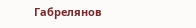Габрелянов